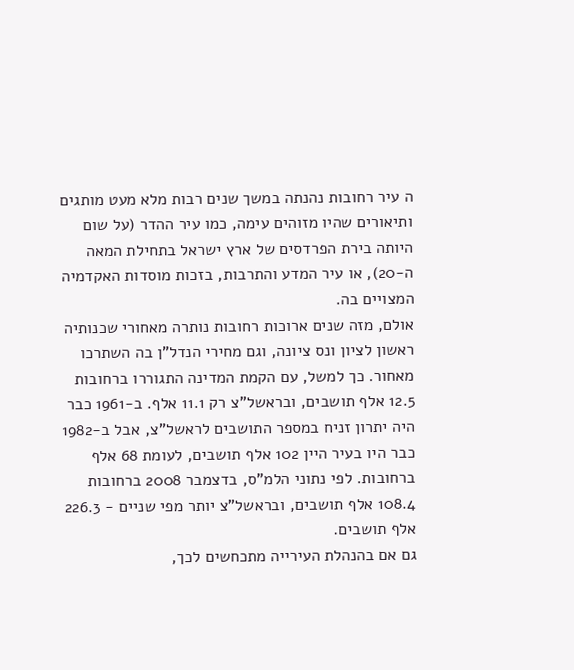ה עיר רחובות נהנתה במשך שנים רבות מלא מעט מותגים ותיאורים שהיו מזוהים עימה, כמו עיר ההדר (על שום היותה בירת הפרדסים של ארץ ישראל בתחילת המאה ה-20), או עיר המדע והתרבות, בזכות מוסדות האקדמיה המצויים בה.
אולם, מזה שנים ארוכות רחובות נותרה מאחורי שכנותיה ראשון לציון ונס ציונה, וגם מחירי הנדל"ן בה השתרכו מאחור. כך למשל, עם הקמת המדינה התגוררו ברחובות 12.5 אלף תושבים, ובראשל"צ רק 11.1 אלף. ב-1961 כבר היה יתרון זניח במספר התושבים לראשל"צ, אבל ב-1982 כבר היו בעיר היין 102 אלף תושבים, לעומת 68 אלף ברחובות. לפי נתוני הלמ"ס, בדצמבר 2008 ברחובות 108.4 אלף תושבים, ובראשל"צ יותר מפי שניים - 226.3 אלף תושבים.
גם אם בהנהלת העירייה מתכחשים לכך,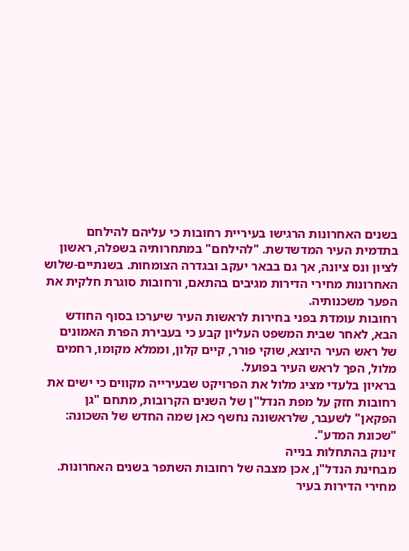בשנים האחרונות הרגישו בעיריית רחובות כי עליהם להילחם בתדמית העיר המדשדשת. "להילחם" במתחרותיה בשפלה, ראשון לציון ונס ציונה, אך גם בבאר יעקב ובגדרה הצומחות. בשנתיים-שלוש האחרונות מחירי הדירות מגיבים בהתאם, ורחובות סוגרת חלקית את הפער משכנותיה.
רחובות עומדת בפני בחירות לראשות העיר שיערכו בסוף החודש הבא, לאחר שבית המשפט העליון קבע כי בעבירת הפרת האמונים של ראש העיר היוצא, שוקי פורר, קיים קלון, וממלא מקומו, רחמים מלול, הפך לראש העיר בפועל.
בראיון בלעדי מציג מלול את הפרויקט שבעירייה מקווים כי ישים את רחובות חזק על מפת הנדל"ן של השנים הקרובות, מתחם "גן הפקאן" לשעבר, שלראשונה נחשף כאן שמה החדש של השכונה: "שכונת המדע".
זינוק בהתחלות בנייה
מבחינת הנדל"ן, אכן מצבה של רחובות השתפר בשנים האחרונות. מחירי הדירות בעיר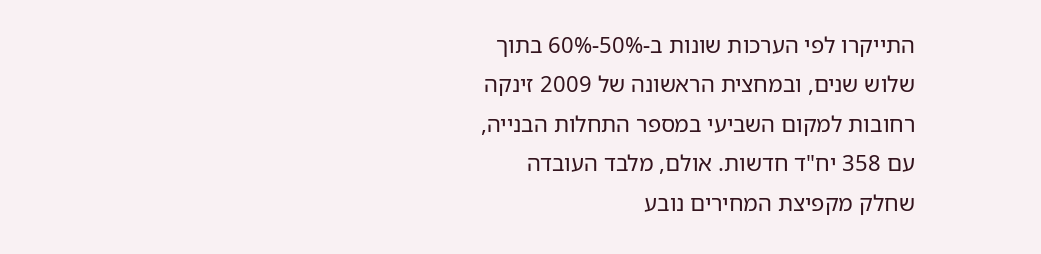התייקרו לפי הערכות שונות ב-50%-60% בתוך שלוש שנים, ובמחצית הראשונה של 2009 זינקה רחובות למקום השביעי במספר התחלות הבנייה, עם 358 יח"ד חדשות. אולם, מלבד העובדה שחלק מקפיצת המחירים נובע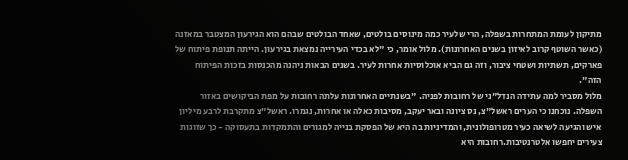מתיקון לעומת המתחרות בשפלה, הרי שלעיר כמה מינוסים בולטים, שאחד הבולטים שבהם הוא הגירעון המצטבר במאזנה (כאשר השוטף קרוב לאיזון בשנים האחרונות). מלול אומר, כי "לא בכדי העירייה נמצאת בגירעון. הייתה תנופת פיתוח של פארקים, תשתיות ושטחי ציבור, וזה גם הביא אוכלוסיות אחרות לעיר. בשנים הבאות ניהנה מהכנסות בזכות הפיתוח הזה".
מלול מסביר למה עתידה הנדל"ני של רחובות לפניה. "בשנתיים האחרונות עלתה רחובות על מפת הביקושים באזור השפלה. נוכחנו כי הערים ראשל"צ, נס ציונה ובאר יעקב, מסיבות כאלה או אחרות, נגמרו. ראשל"צ מתקרבת לרבע מיליון איש והגיעה לשיאה כעיר מטרופולונית, והמדיניות בה היא של הפסקת בנייה למגורים והתמקדות בתעסוקה - כך שזוגות צעירים יחפשו אלטרנטיבות.רחובות היא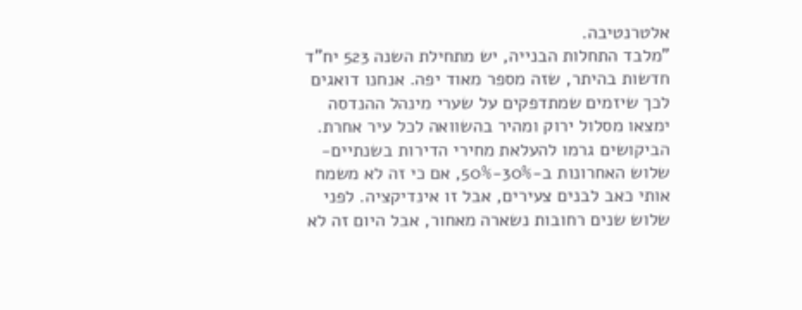אלטרנטיבה.
"מלבד התחלות הבנייה, יש מתחילת השנה 523 יח"ד חדשות בהיתר, שזה מספר מאוד יפה. אנחנו דואגים לכך שיזמים שמתדפקים על שערי מינהל ההנדסה ימצאו מסלול ירוק ומהיר בהשוואה לכל עיר אחרת. הביקושים גרמו להעלאת מחירי הדירות בשנתיים-שלוש האחרונות ב-30%-50%, אם כי זה לא משמח אותי כאב לבנים צעירים, אבל זו אינדיקציה. לפני שלוש שנים רחובות נשארה מאחור, אבל היום זה לא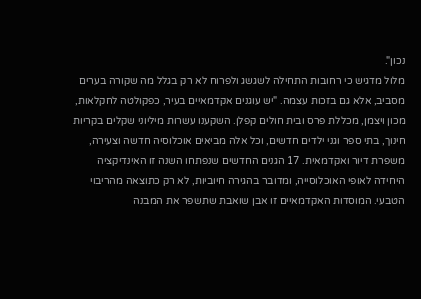נכון".
מלול מדגיש כי רחובות התחילה לשגשג ולפרוח לא רק בגלל מה שקורה בערים מסביב, אלא גם בזכות עצמה. "יש עוגנים אקדמאיים בעיר, כפקולטה לחקלאות, מכון ויצמן, מכללת פרס ובית חולים קפלן. השקענו עשרות מיליוני שקלים בקריות חינוך, בתי ספר וגני ילדים חדשים, וכל אלה מביאים אוכלוסיה חדשה וצעירה, משפרת דיור ואקדמאית. 17 הגנים החדשים שנפתחו השנה זו האינדיקציה היחידה לאופי האוכלוסייה, ומדובר בהגירה חיוביות, לא רק כתוצאה מהריבוי הטבעי. המוסדות האקדמאיים זו אבן שואבת שתשפר את המבנה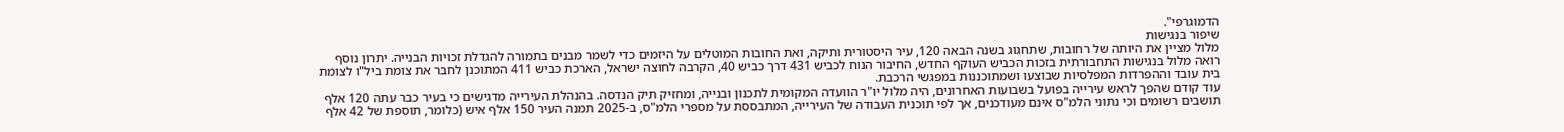הדמוגרפי".
שיפור בנגישות
מלול מציין את היותה של רחובות, שתחגוג בשנה הבאה 120, עיר היסטורית ותיקה, ואת החובות המוטלים על היזמים כדי לשמר מבנים בתמורה להגדלת זכויות הבנייה. יתרון נוסף רואה מלול בנגישות התחבורתית בזכות הכביש העוקף החדש, החיבור הנוח לכביש 431 דרך כביש 40, הקרבה לחוצה ישראל, הארכת כביש 411 המתוכנן לחבר את צומת ביל"ו לצומת בית עובד וההפרדות המפלסיות שבוצעו ושמתוכננות במפגשי הרכבת.
עוד קודם שהפך לראש עירייה בפועל בשבועות האחרונים, היה מלול יו"ר הוועדה המקומית לתכנון ובנייה, ומחזיק תיק הנדסה. בהנהלת העירייה מדגישים כי בעיר כבר עתה 120 אלף תושבים רשומים וכי נתוני הלמ"ס אינם מעודכנים, אך לפי תוכנית העבודה של העירייה, המתבססת על מספרי הלמ"ס, ב-2025 תמנה העיר 150 אלף איש (כלומר, תוספת של 42 אלף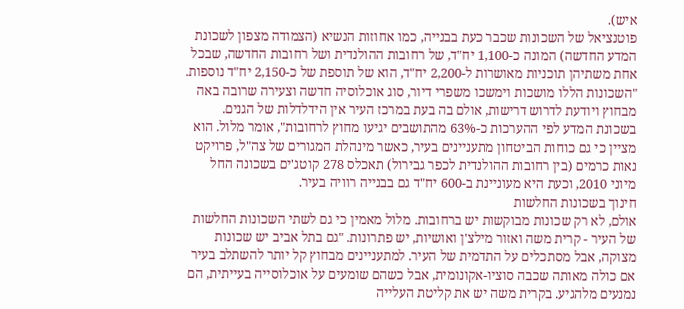איש).
פוטנציאל של השכונות שכבר כעת בבנייה, כמו אחוזות הנשיא (הצמודה מצפון לשכונת המדע החדשה) המונה כ-1,100 יח"ד, של רחובות ההולנדית ושל רחובות החדשה, שבכל אחת משתיהן תוכניות מאושרות ל-2,200 יח"ד, הוא של תוספת של כ-2,150 יח"ד נוספות. "השכונות הללו מושכות וימשכו משפרי דיור, סוג אוכלוסיה חדשה וצעירה שרובה באה מבחוץ ויודעת לדרוש דרישות, אולם בה בעת במרכז העיר אין הידלדלות של הגנים. בשכונת המדע לפי ההערכות כ-63% מהתושבים יגיעו מחוץ לרחובות", אומר מלול. הוא מציין כי גם כוחות הביטחון מתעניינים בעיר, כאשר מינהלת המגורים של צה"ל, פרויקט נאות כרמים (בין רחובות ההולנדית לכפר גבירול) תאכלס 278 קוטג'ים בשכונה החל מיוני 2010, וכעת היא מעוניינת ב-600 יח"ד גם בבנייה רוויה בעיר.
חינוך בשכונות החלשות
אולם, לא רק שכונות מבוקשות יש ברחובות. מלול מאמין כי גם לשתי השכונות החלשות של העיר - קרית משה ואזור מילצ'ן ואושיות, יש פתרונות. "גם בתל אביב יש שכונות מצוקה, אבל מסתכלים על התדמית של העיר. למתעניינים מבחוץ קל יותר להשתלב בעיר אם כולה מאותה שכבה סוציו-אקונומית, אבל כשהם שומעים על אוכלוסייה בעייתית, הם נמנעים מלהגיע. בקרית משה יש את קליטת העלייה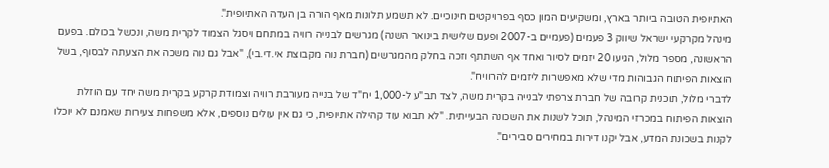האתיופית הטובה ביותר בארץ, ומשקיעים המון כסף בפרויקטים חינוכיים. לא תשמע תלונות מאף הורה בן העדה האתיופית".
מינהל מקרקעי ישראל שיווק 3 פעמים (פעמיים ב-2007 ופעם שלישית בינואר השנה) מגרשים לבנייה רוויה במתחם ויסגל הצמוד לקרית משה, ונכשל בכולם. בפעם הראשונה, מספר מלול, הגיעו 20 יזמים לסיור ואחד אף השתתף וזכה בחלק מהמגרשים (חברת נוה מקבוצת אי.די.בי), "אבל גם נוה משכה את הצעתה לבסוף, בשל הוצאות הפיתוח הגבוהות מדי שלא מאפשרות ליזמים להרוויח".
לדברי מלול, תוכנית קרובה של חברת צרפתי לבנייה בקרית משה, לצד תב"ע ל-1,000 יח"ד של בנייה מעורבת רוויה וצמודת קרקע בקרית משה יחד עם הוזלת הוצאות הפיתוח במכרזי המינהל, תוכל לשנות את השכונה הבעייתית. "לא תבוא עוד קהילה אתיופית, כי גם אין עולים נוספים, אלא משפחות צעירות שאמנם לא יוכלו לקנות בשכונת המדע, אבל יקנו דירות במחירים סבירים".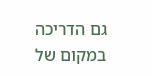גם הדריכה במקום של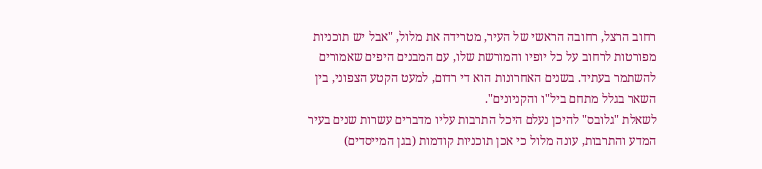רחוב הרצל, רחובה הראשי של העיר, מטרידה את מלול, "אבל יש תוכניות מפורטות לרחוב על כל יופיו והמורשת שלו, עם המבנים היפים שאמורים להשתמר בעתיד. בשנים האחרונות הוא די רדום, למעט הקטע הצפוני, בין השאר בגלל מתחם ביל"ו והקניונים".
לשאלת "גלובס" להיכן נעלם היכל התרבות עליו מדברים עשרות שנים בעיר המדע והתרבות, עונה מלול כי אכן תוכניות קודמות (בגן המייסדים)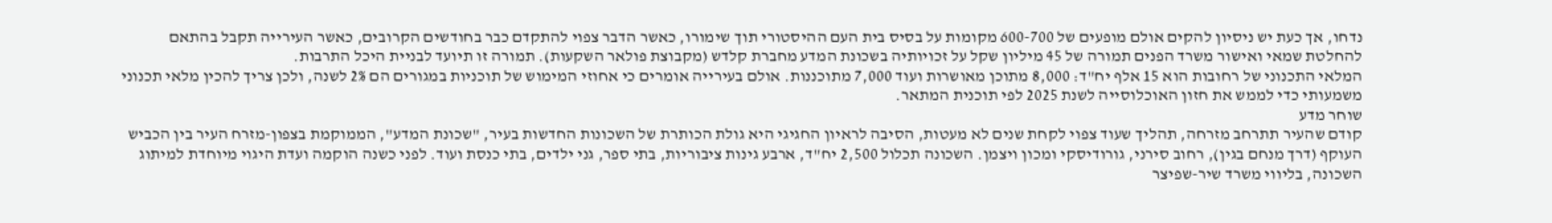נדחו, אך כעת יש ניסיון להקים אולם מופעים של 600-700 מקומות על בסיס בית העם ההיסטורי תוך שימורו, כאשר הדבר צפוי להתקדם כבר בחודשים הקרובים, כאשר העירייה תקבל בהתאם להחלטת שמאי ואישור משרד הפנים תמורה של 45 מיליון שקל על זכויותיה בשכונת המדע מחברת קלדש (מקבוצת פולאר השקעות). תמורה זו תיועד לבניית היכל התרבות.
המלאי התכנוני של רחובות הוא 15 אלף יח"ד: 8,000 מתוכן מאושרות ועוד 7,000 מתוכננות. אולם בעירייה אומרים כי אחוזי המימוש של תוכניות במגורים הם 2% לשנה, ולכן צריך להכין מלאי תכנוני משמעותי כדי לממש את חזון האוכלוסייה לשנת 2025 לפי תוכנית המתאר.
שוחר מדע
קודם שהעיר תתרחב מזרחה, תהליך שעוד צפוי לקחת שנים לא מעטות, הסיבה לראיון החגיגי היא גולת הכותרת של השכונות החדשות בעיר, "שכונת המדע", הממוקמת בצפון-מזרח העיר בין הכביש העוקף (דרך מנחם בגין), רחוב סירני, גורודיסקי ומכון ויצמן. השכונה תכלול 2,500 יח"ד, ארבע גינות ציבוריות, בתי ספר, גני ילדים, בתי כנסת ועוד. לפני כשנה הוקמה ועדת היגוי מיוחדת למיתוג השכונה, בליווי משרד שיר-שפיצר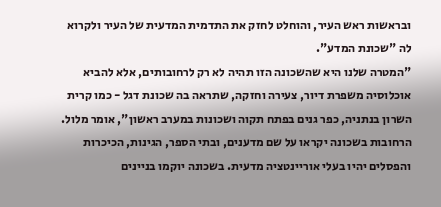ובראשות ראש העיר, והוחלט לחזק את התדמית המדעית של העיר ולקרוא לה "שכונת המדע".
"המטרה שלנו היא שהשכונה הזו תהיה לא רק לרחובותים, אלא להביא אוכלוסיה משפרת דיור, צעירה וחזקה, שתראה בה שכונת דגל - כמו קרית השרון בנתניה, כפר גנים בפתח תקוה ושכונות במערב ראשון", אומר מלול. הרחובות בשכונה יקראו על שם מדענים, ובתי הספר, הגינות, הכיכרות והפסלים יהיו בעלי אוריינטציה מדעית. בשכונה יוקמו בניינים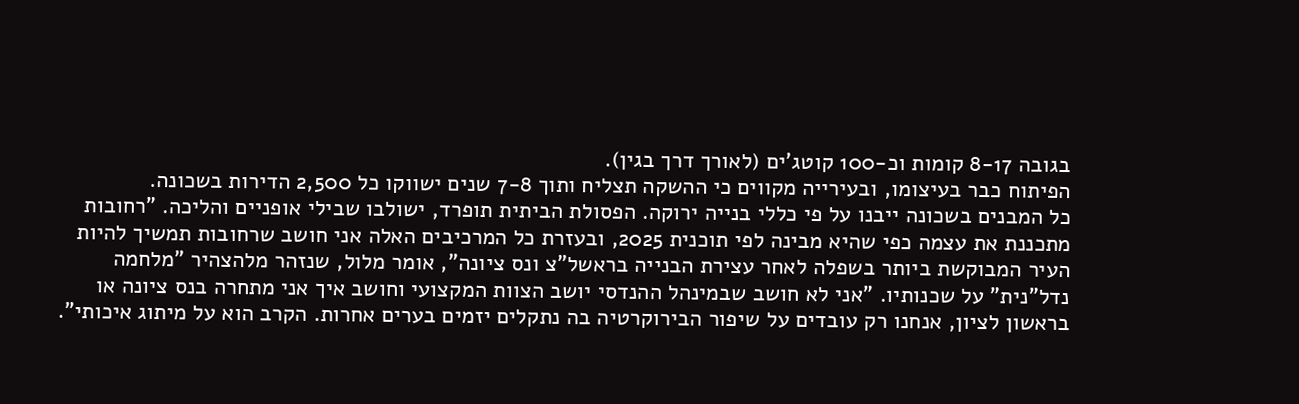בגובה 8-17 קומות וכ-100 קוטג'ים (לאורך דרך בגין).
הפיתוח כבר בעיצומו, ובעירייה מקווים כי ההשקה תצליח ותוך 7-8 שנים ישווקו כל 2,500 הדירות בשכונה.
כל המבנים בשכונה ייבנו על פי כללי בנייה ירוקה. הפסולת הביתית תופרד, ישולבו שבילי אופניים והליכה. "רחובות מתכננת את עצמה כפי שהיא מבינה לפי תוכנית 2025, ובעזרת כל המרכיבים האלה אני חושב שרחובות תמשיך להיות העיר המבוקשת ביותר בשפלה לאחר עצירת הבנייה בראשל"צ ונס ציונה", אומר מלול, שנזהר מלהצהיר "מלחמה נדל"נית" על שכנותיו. "אני לא חושב שבמינהל ההנדסי יושב הצוות המקצועי וחושב איך אני מתחרה בנס ציונה או בראשון לציון, אנחנו רק עובדים על שיפור הבירוקרטיה בה נתקלים יזמים בערים אחרות. הקרב הוא על מיתוג איכותי".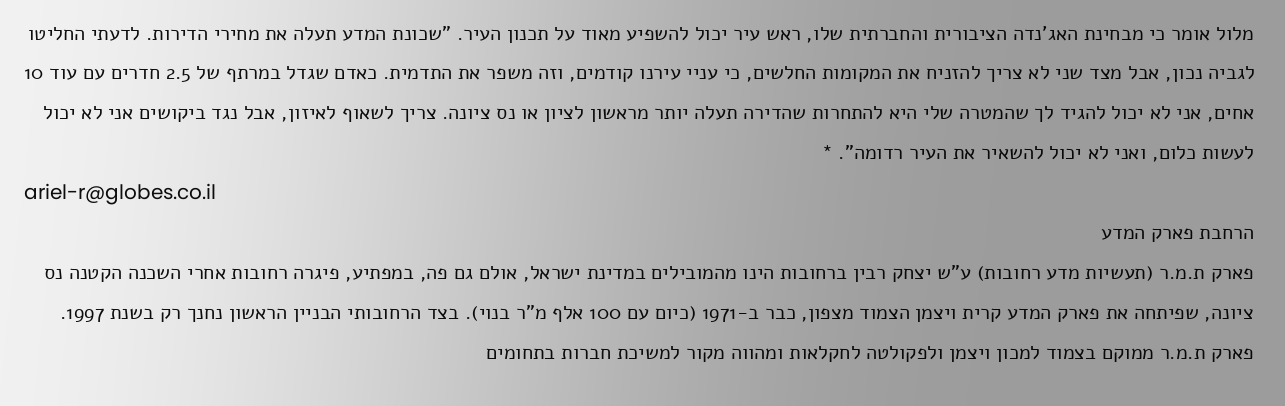מלול אומר כי מבחינת האג'נדה הציבורית והחברתית שלו, ראש עיר יכול להשפיע מאוד על תכנון העיר. "שכונת המדע תעלה את מחירי הדירות. לדעתי החליטו לגביה נכון, אבל מצד שני לא צריך להזניח את המקומות החלשים, כי עניי עירנו קודמים, וזה משפר את התדמית. כאדם שגדל במרתף של 2.5 חדרים עם עוד 10 אחים, אני לא יכול להגיד לך שהמטרה שלי היא להתחרות שהדירה תעלה יותר מראשון לציון או נס ציונה. צריך לשאוף לאיזון, אבל נגד ביקושים אני לא יכול לעשות כלום, ואני לא יכול להשאיר את העיר רדומה". *
ariel-r@globes.co.il
הרחבת פארק המדע
פארק ת.מ.ר (תעשיות מדע רחובות) ע"ש יצחק רבין ברחובות הינו מהמובילים במדינת ישראל, אולם גם פה, במפתיע, פיגרה רחובות אחרי השכנה הקטנה נס ציונה, שפיתחה את פארק המדע קרית ויצמן הצמוד מצפון, כבר ב-1971 (כיום עם 100 אלף מ"ר בנוי). בצד הרחובותי הבניין הראשון נחנך רק בשנת 1997.
פארק ת.מ.ר ממוקם בצמוד למכון ויצמן ולפקולטה לחקלאות ומהווה מקור למשיכת חברות בתחומים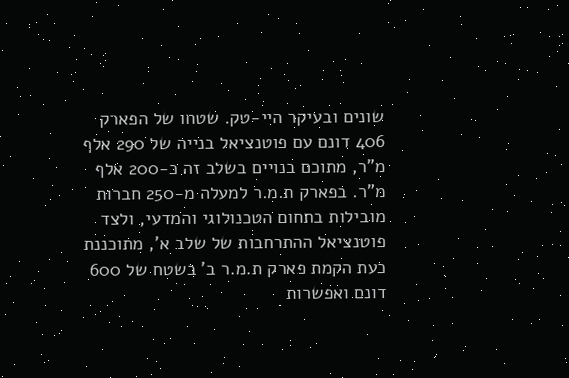שונים ובעיקר היי-טק. שטחו של הפארק 406 דונם עם פוטנציאל בנייה של 290 אלף מ"ר, מתוכם בנויים בשלב זה כ-200 אלף מ"ר. בפארק ת.מ.ר למעלה מ-250 חברות מובילות בתחום הטכנולוגי והמדעי, ולצד פוטנציאל ההתרחבות של שלב א', מתוכננת כעת הקמת פארק ת.מ.ר ב' בשטח של 600 דונם ואפשרות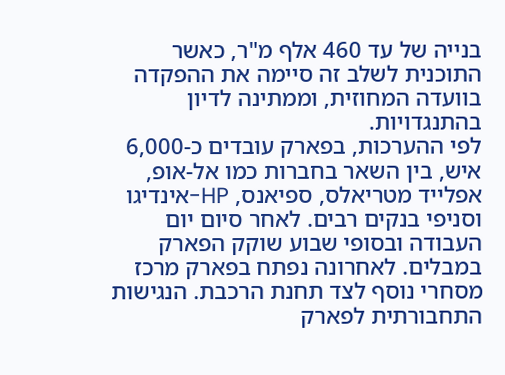בנייה של עד 460 אלף מ"ר, כאשר התוכנית לשלב זה סיימה את ההפקדה בוועדה המחוזית, וממתינה לדיון בהתנגדויות.
לפי ההערכות, בפארק עובדים כ-6,000 איש, בין השאר בחברות כמו אל-אופ, אפלייד מטריאלס, ספיאנס, HP-אינדיגו וסניפי בנקים רבים. לאחר סיום יום העבודה ובסופי שבוע שוקק הפארק במבלים. לאחרונה נפתח בפארק מרכז מסחרי נוסף לצד תחנת הרכבת. הנגישות התחבורתית לפארק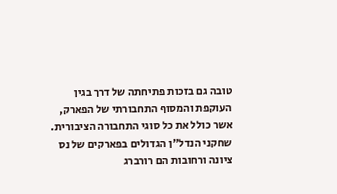טובה גם בזכות פתיחתה של דרך בגין העוקפת והמסוף התחבורתי של הפארק, אשר כולל את כל סוגי התחבורה הציבורית. שחקני הנדל"ן הגדולים בפארקים של נס ציונה ורחובות הם רורברג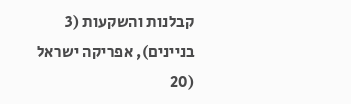קבלנות והשקעות (3 בניינים), אפריקה ישראל (20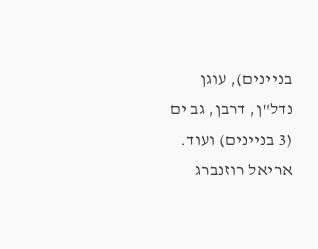בניינים), עוגן נדל"ן, דרבן, גב ים (3 בניינים) ועוד.
אריאל רוזנברג